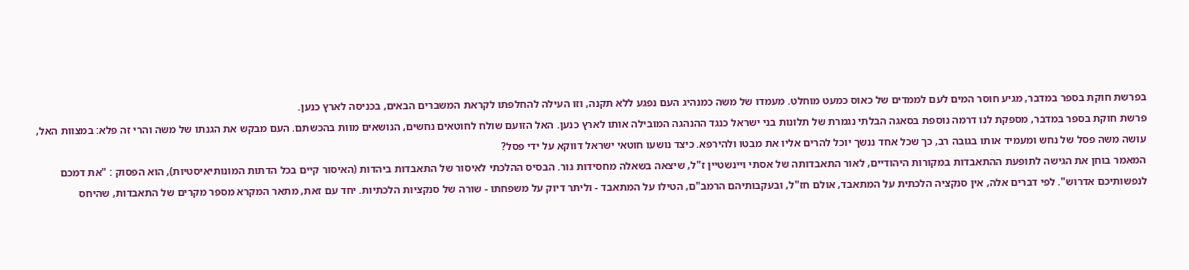בפרשת חוקת בספר במדבר, מגיע חוסר המים לעם לממדים של כאוס כמעט מוחלט. מעמדו של משה כמנהיג העם נפגע ללא תקנה, וזו העילה להחלפתו לקראת המשברים הבאים, בכניסה לארץ כנען.
פרשת חוקת בספר במדבר, מספקת לנו דרמה נוספת בסאגה הבלתי נגמרת של תלונות בני ישראל כנגד ההנהגה המובילה אותו לארץ כנען. האל הזועם שולח לחוטאים נחשים, הנושאים מוות בהכשתם. העם מבקש את הגנתו של משה והרי זה פלא: במצוות האל, עושה משה פסל של נחש ומעמיד אותו בגובה רב, כך שכל אחד ננשך יוכל להרים אליו את מבטו ולהירפא. כיצד נושעו חוטאי ישראל דווקא על ידי פסל?
המאמר בוחן את הגישה לתופעת ההתאבדות במקורות היהודיים, לאור התאבדותה של אסתי ויינשטיין ז"ל, שיצאה בשאלה מחסידות גור. הבסיס ההלכתי לאיסור של התאבדות ביהדות (האיסור קיים בכל הדתות המונותיאיסטיות), הוא הפסוק : "את דמכם לנפשותיכם אדרוש". לפי דברים אלה, אין סנקציה הלכתית על המתאבד, אולם חז"ל, ובעקבותיהם הרמב"ם, הטילו על המתאבד - וליתר דיוק על משפחתו - שורה של סנקציות הלכתיות. יחד עם זאת, מתאר המקרא מספר מקרים של התאבדות, שהיחס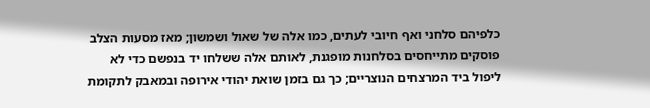כלפיהם סלחני ואף חיובי לעתים, כמו אלה של שאול ושמשון; מאז מסעות הצלב פוסקים מתייחסים בסלחנות מופגנת, לאותם אלה ששלחו יד בנפשם כדי לא ליפול ביד המרצחים הנוצריים; כך גם בזמן שואת יהודי אירופה ובמאבק לתקומת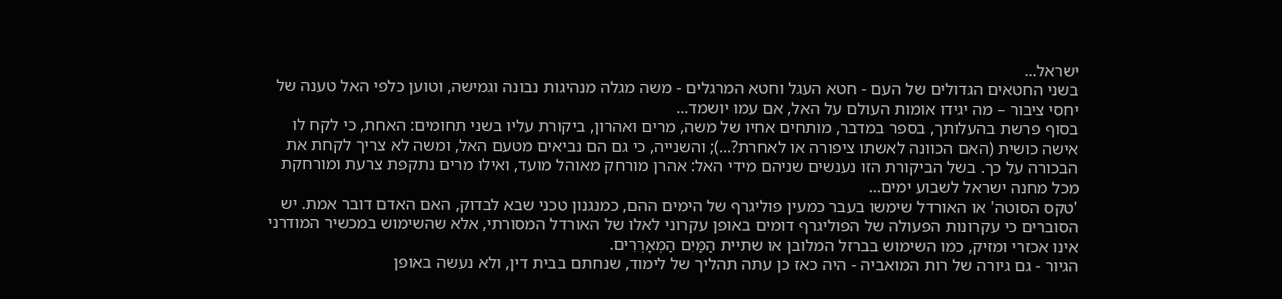ישראל...
בשני החטאים הגדולים של העם - חטא העגל וחטא המרגלים - משה מגלה מנהיגות נבונה וגמישה, וטוען כלפי האל טענה של יחסי ציבור – מה יגידו אומות העולם על האל, אם עמו יושמד...
בסוף פרשת בהעלותך, בספר במדבר, מותחים אחיו של משה, מרים ואהרון, ביקורת עליו בשני תחומים: האחת, כי לקח לו אישה כושית (האם הכוונה לאשתו ציפורה או לאחרת?...); והשנייה, כי גם הם נביאים מטעם האל, ומשה לא צריך לקחת את הבכורה על כך. בשל הביקורת הזו נענשים שניהם מידי האל: אהרן מורחק מאוהל מועד, ואילו מרים נתקפת צרעת ומורחקת מכל מחנה ישראל לשבוע ימים...
'טקס הסוטה' או האורדל שימשו בעבר כמעין פוליגרף של הימים ההם, כמנגנון טכני שבא לבדוק, האם האדם דובר אמת. יש הסוברים כי עקרונות הפעולה של הפוליגרף דומים באופן עקרוני לאלו של האורדל המסורתי, אלא שהשימוש במכשיר המודרני אינו אכזרי ומזיק, כמו השימוש בברזל המלובן או שתיית הַמַּיִם הַמְאָרְרִים.
הגיור - גם גיורה של רות המואביה - היה כאז כן עתה תהליך של לימוד, שנחתם בבית דין, ולא נעשה באופן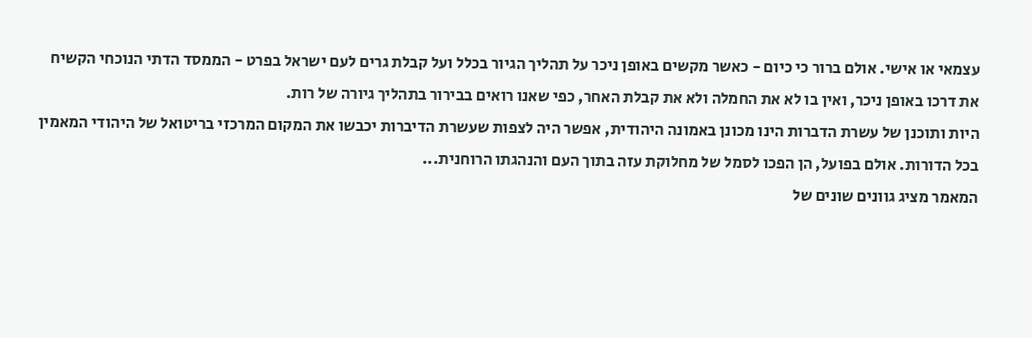עצמאי או אישי. אולם ברור כי כיום - כאשר מקשים באופן ניכר על תהליך הגיור בכלל ועל קבלת גרים לעם ישראל בפרט - הממסד הדתי הנוכחי הקשיח את דרכו באופן ניכר, ואין בו לא את החמלה ולא את קבלת האחר, כפי שאנו רואים בבירור בתהליך גיורה של רות.
היות ותוכנן של עשרת הדברות הינו מכונן באמונה היהודית, אפשר היה לצפות שעשרת הדיברות יכבשו את המקום המרכזי בריטואל של היהודי המאמין בכל הדורות. אולם בפועל, הן הפכו לסמל של מחלוקת עזה בתוך העם והנהגתו הרוחנית...
המאמר מציג גוונים שונים של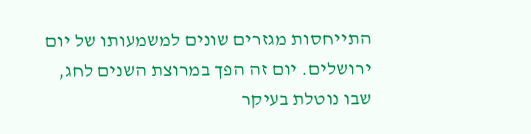התייחסות מגזרים שונים למשמעותו של יום ירושלים. יום זה הפך במרוצת השנים לחג, שבו נוטלת בעיקר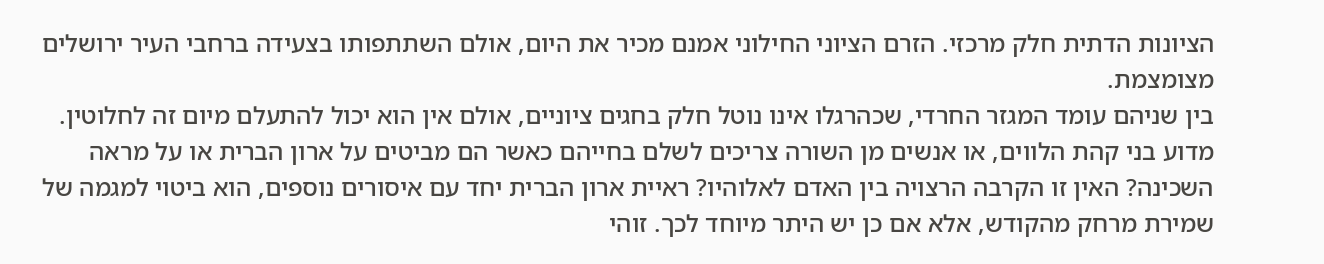הציונות הדתית חלק מרכזי. הזרם הציוני החילוני אמנם מכיר את היום, אולם השתתפותו בצעידה ברחבי העיר ירושלים מצומצמת.
בין שניהם עומד המגזר החרדי, שכהרגלו אינו נוטל חלק בחגים ציוניים, אולם אין הוא יכול להתעלם מיום זה לחלוטין.
מדוע בני קהת הלווים, או אנשים מן השורה צריכים לשלם בחייהם כאשר הם מביטים על ארון הברית או על מראה השכינה? האין זו הקרבה הרצויה בין האדם לאלוהיו? ראיית ארון הברית יחד עם איסורים נוספים, הוא ביטוי למגמה של שמירת מרחק מהקודש, אלא אם כן יש היתר מיוחד לכך. זוהי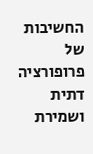החשיבות של פרופורציה דתית ושמירת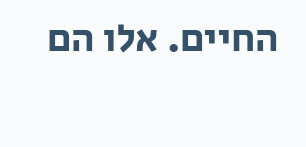החיים. אלו הם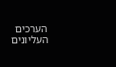הערכים העליונים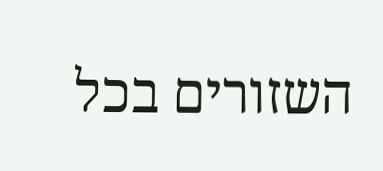השזורים בכל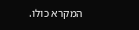המקרא כולו.